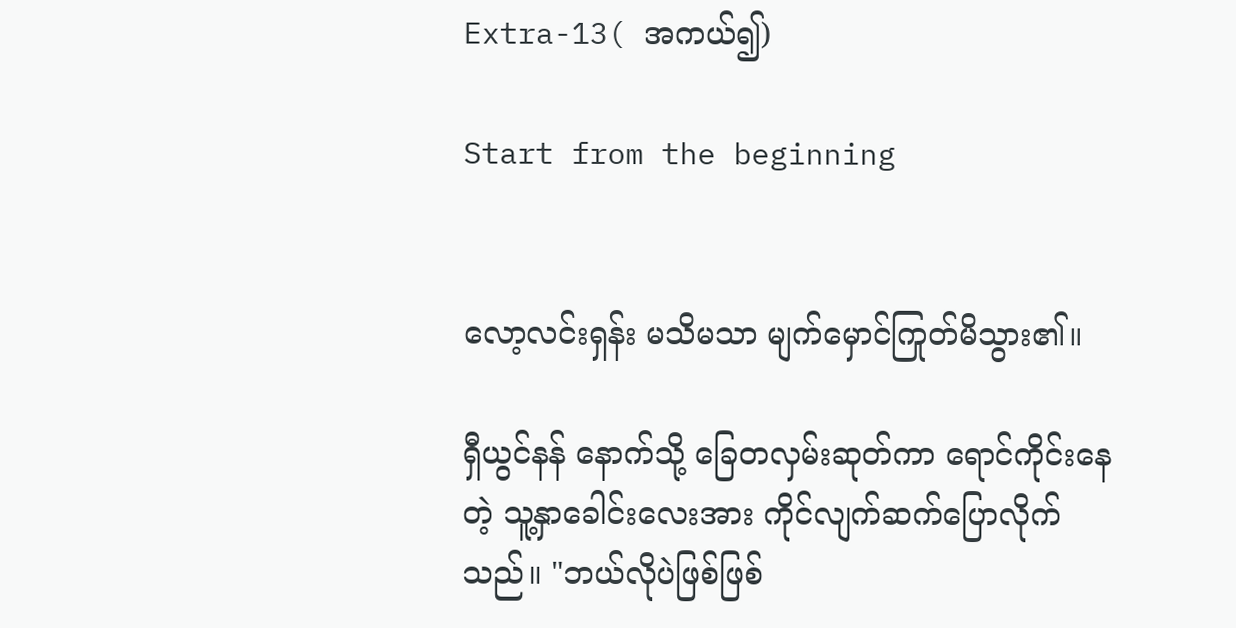Extra-13( အကယ်၍)

Start from the beginning


လော့လင်းရှန်း မသိမသာ မျက်မှောင်ကြုတ်မိသွား၏။

ရှီယွင်နန် နောက်သို့ ခြေတလှမ်းဆုတ်ကာ ရောင်ကိုင်းနေတဲ့ သူ့နှာခေါင်းလေးအား ကိုင်လျက်ဆက်ပြောလိုက်သည်။ "ဘယ်လိုပဲဖြစ်ဖြစ်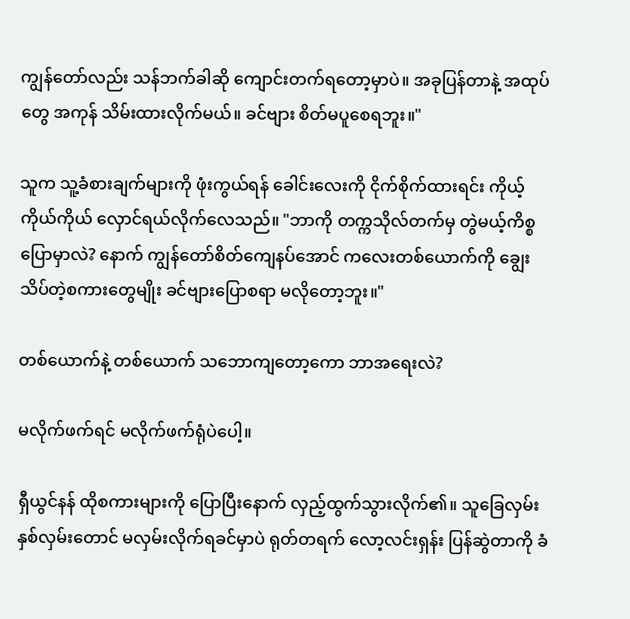ကျွန်တော်လည်း သန်ဘက်ခါဆို ကျောင်းတက်ရတော့မှာပဲ။ အခုပြန်တာနဲ့ အထုပ်တွေ အကုန် သိမ်းထားလိုက်မယ်။ ခင်ဗျား စိတ်မပူစေရဘူး။"

သူက သူ့ခံစားချက်များကို ဖုံးကွယ်ရန် ခေါင်းလေးကို ငိုက်စိုက်ထားရင်း ကိုယ့်ကိုယ်ကိုယ် လှောင်ရယ်လိုက်လေသည်။ "ဘာကို တက္ကသိုလ်တက်မှ တွဲမယ့်ကိစ္စ ပြောမှာလဲ? နောက် ကျွန်တော်စိတ်ကျေနပ်အောင် ကလေးတစ်ယောက်ကို ချွေးသိပ်တဲ့စကားတွေမျိုး ခင်ဗျားပြောစရာ မလိုတော့ဘူး။"

တစ်ယောက်နဲ့ တစ်ယောက် သဘောကျတော့ကော ဘာအရေးလဲ?

မလိုက်ဖက်ရင် မလိုက်ဖက်ရုံပဲပေါ့။

ရှီယွင်နန် ထိုစကားများကို ပြောပြီးနောက် လှည့်ထွက်သွားလိုက်၏။ သူခြေလှမ်း နှစ်လှမ်းတောင် မလှမ်းလိုက်ရခင်မှာပဲ ရုတ်တရက် လော့လင်းရှန်း ပြန်ဆွဲတာကို ခံ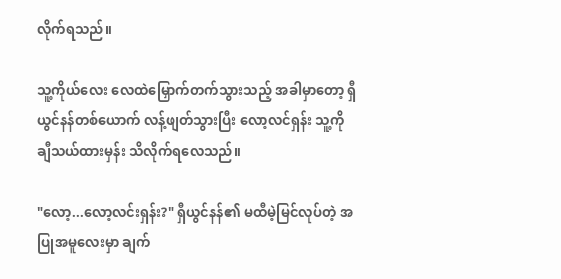လိုက်ရသည်။

သူ့ကိုယ်လေး လေထဲမြှောက်တက်သွားသည့် အခါမှာတော့ ရှီယွင်နန်တစ်ယောက် လန့်ဖျတ်သွားပြီး လော့လင်ရှန်း သူ့ကို ချီသယ်ထားမှန်း သိလိုက်ရလေသည်။

"လော့...လော့လင်းရှန်း?" ရှီယွင်နန်၏ မထီမဲ့မြင်လုပ်တဲ့ အပြုအမူလေးမှာ ချက်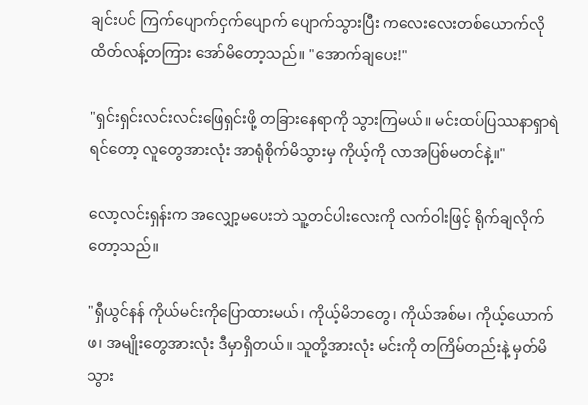ချင်းပင် ကြက်ပျောက်ငှက်ပျောက် ပျောက်သွားပြီး ကလေးလေးတစ်ယောက်လို ထိတ်လန့်တကြား အော်မိတော့သည်။ "အောက်ချပေး!"

"ရှင်းရှင်းလင်းလင်းဖြေရှင်းဖို့ တခြားနေရာကို သွားကြမယ်။ မင်းထပ်ပြဿနာရှာရဲရင်တော့ လူတွေအားလုံး အာရုံစိုက်မိသွားမှ ကိုယ့်ကို လာအပြစ်မတင်နဲ့။"

လော့လင်းရှန်းက အလျှော့မပေးဘဲ သူ့တင်ပါးလေးကို လက်ဝါးဖြင့် ရိုက်ချလိုက်တော့သည်။

"ရှီယွင်နန် ကိုယ်မင်းကိုပြောထားမယ်၊ ကိုယ့်မိဘတွေ၊ ကိုယ်အစ်မ၊ ကိုယ့်ယောက်ဖ၊ အမျိုးတွေအားလုံး ဒီမှာရှိတယ်။ သူတို့အားလုံး မင်းကို တကြိမ်တည်းနဲ့ မှတ်မိသွား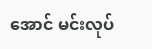အောင် မင်းလုပ်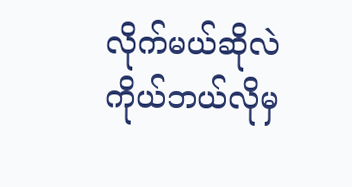လိုက်မယ်ဆိုလဲ ကိုယ်ဘယ်လိုမှ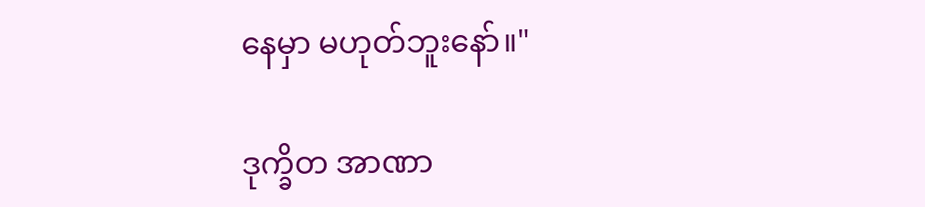နေမှာ မဟုတ်ဘူးနော်။"

ဒုက္ခိတ အာဏာ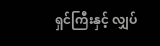ရှင်ကြီးနှင့် လျှပ်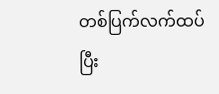တစ်ပြက်လက်ထပ်ပြီး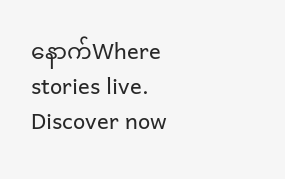နောက်Where stories live. Discover now